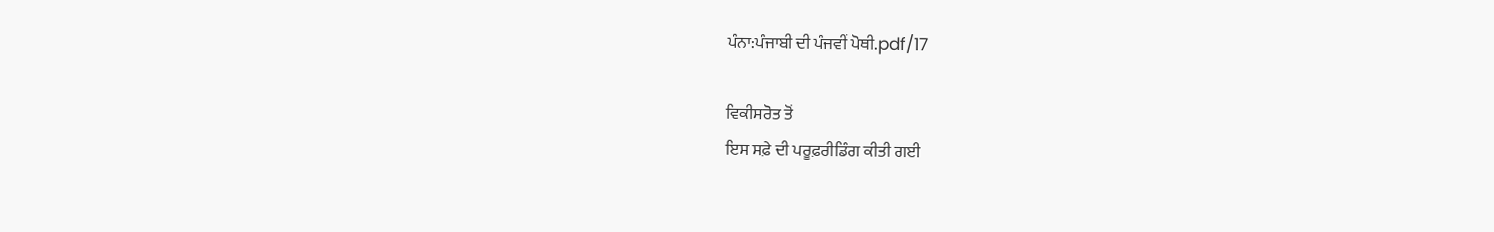ਪੰਨਾ:ਪੰਜਾਬੀ ਦੀ ਪੰਜਵੀਂ ਪੋਥੀ.pdf/17

ਵਿਕੀਸਰੋਤ ਤੋਂ
ਇਸ ਸਫ਼ੇ ਦੀ ਪਰੂਫ਼ਰੀਡਿੰਗ ਕੀਤੀ ਗਈ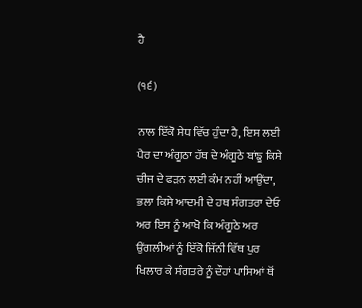ਹੈ

(੧੬)

ਨਾਲ ਇੱਕੋ ਸੇਧ ਵਿੱਚ ਹੁੰਦਾ ਹੈ, ਇਸ ਲਈ ਪੈਰ ਦਾ ਅੰਗੂਠਾ ਹੱਥ ਦੇ ਅੰਗੂਠੇ ਬਾਂਙੂ ਕਿਸੇ ਚੀਜ ਦੇ ਫੜਨ ਲਈ ਕੰਮ ਨਹੀਂ ਆਉਂਦਾ, ਭਲਾ ਕਿਸੇ ਆਦਮੀ ਦੇ ਹਥ ਸੰਗਤਰਾ ਦੇਓ ਅਰ ਇਸ ਨੂੰ ਆਖੋ ਕਿ ਅੰਗੂਠੇ ਅਰ ਉਂਗਲੀਆਂ ਨੂੰ ਇੱਕੋ ਜਿੱਨੀ ਵਿੱਥ ਪੁਰ ਖਿਲਾਰ ਕੇ ਸੰਗਤਰੇ ਨੂੰ ਦੌਹਾਂ ਪਾਸਿਆਂ ਥੋਂ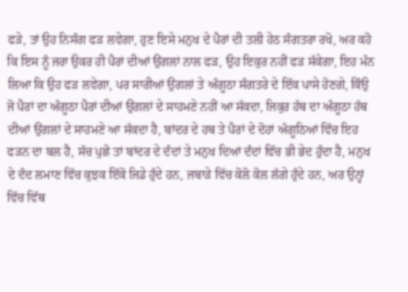ਫੜੇ, ਤਾਂ ਉਹ ਨਿਸੰਗ ਫੜ ਲਵੇਗਾ, ਹੁਣ ਇਸੇ ਮਨੁਖ ਦੇ ਪੈਰਾਂ ਦੀ ਤਲੀ ਹੇਠ ਸੰਗਤਰਾ ਰਖੋ, ਅਰ ਕਹੋ ਕਿ ਇਸ ਨੂੰ ਜਰਾ ਉਕਰ ਹੀ ਪੈਰਾਂ ਦੀਆਂ ਉਂਗਲਾਂ ਨਾਲ ਫੜ, ਉਹ ਇਕੁਰ ਨਹੀਂ ਫੜ ਸੱਕੇਗਾ, ਇਹ ਮੰਨ ਲਿਆ ਕਿ ਉਹ ਫੜ ਲਵੇਗਾ, ਪਰ ਸਾਰੀਆਂ ਉਂਗਲਾਂ ਤੇ ਅੰਗੂਠਾ ਸੰਗਤਰੇ ਦੇ ਇੱਕ ਪਾਸੇ ਹੋਣਗੇ, ਕਿੰਉ ਜੋ ਪੈਰਾਂ ਦਾ ਅੰਗੂਠਾ ਪੈਰਾਂ ਦੀਆਂ ਉਂਗਲਾਂ ਦੇ ਸਾਹਮਣੇ ਨਹੀਂ ਆ ਸੱਕਦਾ, ਜਿਕੁਰ ਹੱਥ ਦਾ ਅੰਗੂਠਾ ਹੱਥ ਦੀਆਂ ਉਂਗਲਾਂ ਦੇ ਸਾਹਮਣੇ ਆ ਸੱਕਦਾ ਹੈ, ਬਾਂਦਰ ਦੇ ਹਥ ਤੇ ਪੈਰਾਂ ਦੇ ਦੋਹਾਂ ਅੰਗੂਠਿਆਂ ਵਿੱਚ ਇਹ ਫੜਨ ਦਾ ਬਲ ਹੈ, ਸੱਚ ਪੁਛੋ ਤਾਂ ਬਾਂਦਰ ਦੇ ਦੰਦਾਂ ਤੇ ਮਨੁਖ ਦਿਆਂ ਦੰਦਾਂ ਵਿੱਚ ਭੀ ਭੇਦ ਹੁੰਦਾ ਹੈ, ਮਨੁਖ ਦੇ ਦੰਦ ਲਮਾਣ ਵਿੱਚ ਕੁਝਕ ਇੱਕੋ ਜਿਡੇ ਹੁੰਦੇ ਹਨ, ਜਬਾੜੇ ਵਿੱਚ ਕੋਲੋ ਕੋਲ ਲੱਗੇ ਹੁੰਦੇ ਹਨ, ਅਰ ਉਨ੍ਹਾਂ ਵਿੱਚ ਵਿੱਥ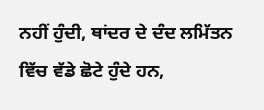ਨਹੀਂ ਹੁੰਦੀ, ਥਾਂਦਰ ਦੇ ਦੰਦ ਲਮਿੱਤਨ ਵਿੱਚ ਵੱਡੇ ਛੋਟੇ ਹੁੰਦੇ ਹਨ,